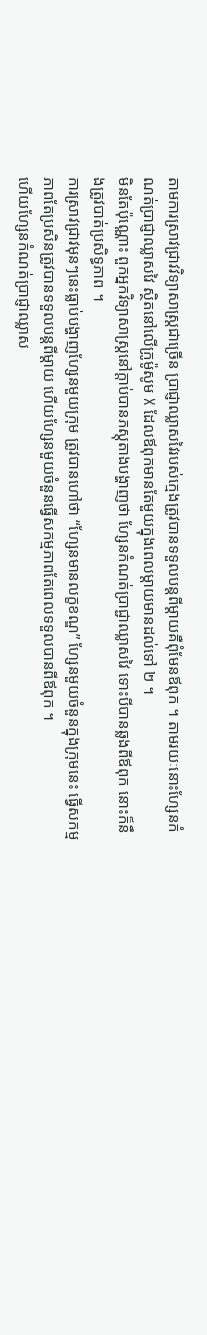តាមការស្រាវជ្រាវវិទ្យាសាស្ត្រជាច្រើន ប្រាជ្ញាឈ្លាសវៃរបស់ក្មេងត្រូវបានទទួលបន្តពីម្តាយគឺពុំមែនឪពុក ។ តាមរយៈនោះហ្សែនកំណត់ប្រាជ្ញាឈ្លាសវៃ ស្ថិតនៅលើក្រូម៉ូសូម X ដែលឪពុកមានតែមួយក្នុងពេលម្តាយមានដល់ទៅ ២ ។
មិនតែប៉ុណ្ណោះ ពួកអ្នកវិទ្យាសាស្ត្រនៅក្តាប់បានភស្តុតាងបង្ហាញថា ហ្សែនកំណត់ប្រាជ្ជាឈ្លាសវៃ ទោះបីបានឆ្លងពីឪពុក នោះក៏នឹងត្រូវបាត់ប្រសិទ្ធភាព ។
ការស្រាវជ្រាវមុនៗនេះធ្លាប់បង្ហាញហ្សែនមួយក្រុម ត្រូវបានហៅថា “ហ្សែនមានលក្ខខណ្ឌ” ហ្សែនមួយចំនួនក្នុងក្រុមនេះ ធ្វើសកម្មភាពតែប្រសិនត្រូវបានទទួលបន្តពីម្តាយ ហើយហ្សែនមួយចំនួនធ្វើសកម្មភាពតែពេលទទួលបានពីឪពុក ។
ហើយហ្សែនកំណត់ប្រាជ្ញាឈ្លាស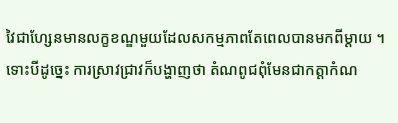វៃជាហ្សែនមានលក្ខខណ្ឌមួយដែលសកម្មភាពតែពេលបានមកពីម្តាយ ។
ទោះបីដូច្នេះ ការស្រាវជ្រាវក៏បង្ហាញថា តំណពូជពុំមែនជាកត្តាកំណ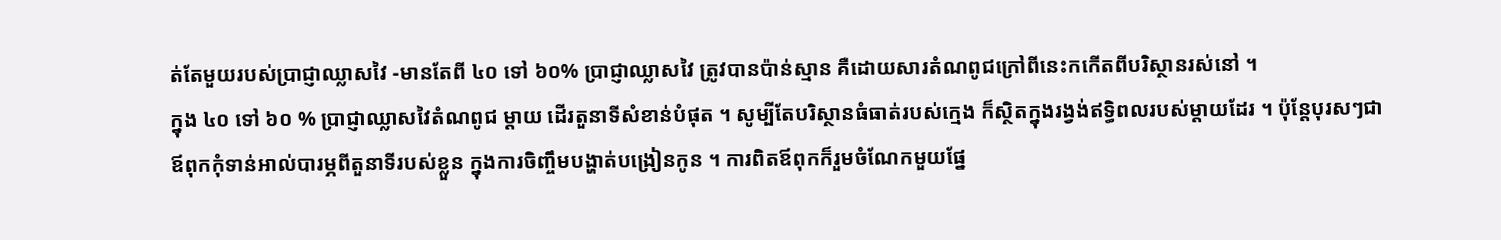ត់តែមួយរបស់ប្រាជ្ញាឈ្លាសវៃ -មានតែពី ៤០ ទៅ ៦០% ប្រាជ្ញាឈ្លាសវៃ ត្រូវបានប៉ាន់ស្មាន គឺដោយសារតំណពូជក្រៅពីនេះកកើតពីបរិស្ថានរស់នៅ ។
ក្នុង ៤០ ទៅ ៦០ % ប្រាជ្ញាឈ្លាសវៃតំណពូជ ម្តាយ ដើរតួនាទីសំខាន់បំផុត ។ សូម្បីតែបរិស្ថានធំធាត់របស់ក្មេង ក៏ស្ថិតក្នុងរង្វង់ឥទ្ធិពលរបស់ម្តាយដែរ ។ ប៉ុន្តែបុរសៗជាឪពុកកុំទាន់អាល់បារម្ភពីតួនាទីរបស់ខ្លួន ក្នុងការចិញ្ចឹមបង្ហាត់បង្រៀនកូន ។ ការពិតឪពុកក៏រួមចំណែកមួយផ្នែ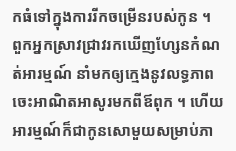កធំទៅក្នុងការរីកចម្រើនរបស់កូន ។
ពួកអ្នកស្រាវជ្រាវរកឃើញហ្សែនកំណត់អារម្មណ៍ នាំមកឲ្យក្មេងនូវលទ្ធភាពចេះអាណិតអាសូរមកពីឪពុក ។ ហើយអារម្មណ៍ក៏ជាកូនសោមួយសម្រាប់ភា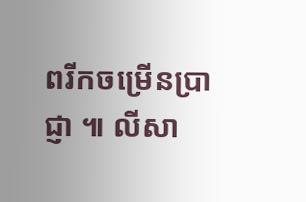ពរីកចម្រើនប្រាជ្ញា ៕ លីសា